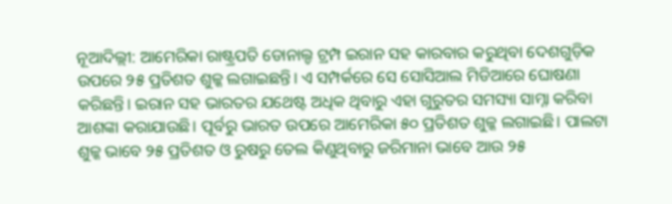ନୂଆଦିଲ୍ଲୀ: ଆମେରିକା ରାଷ୍ଟ୍ରପତି ଡୋନାଲ୍ଡ ଟ୍ରମ୍ପ ଇରାନ ସହ କାରବାର କରୁଥିବା ଦେଶଗୁଡ଼ିକ ଉପରେ ୨୫ ପ୍ରତିଶତ ଶୁଳ୍କ ଲଗାଇଛନ୍ତି। ଏ ସମ୍ପର୍କରେ ସେ ସୋସିଆଲ ମିଡିଆରେ ଘୋଷଣା କରିଛନ୍ତି। ଇରାନ ସହ ଭାରତର ଯଥେଷ୍ଟ ଅଧିକ ଥିବାରୁ ଏହା ଗୁରୁତର ସମସ୍ୟା ସାମ୍ନା କରିବା ଆଶଙ୍କା କରାଯାଉଛି। ପୂର୍ବରୁ ଭାରତ ଉପରେ ଆମେରିକା ୫୦ ପ୍ରତିଶତ ଶୁଳ୍କ ଲଗାଇଛି। ପାଲଟା ଶୁଳ୍କ ଭାବେ ୨୫ ପ୍ରତିଶତ ଓ ରୁଷରୁ ତେଲ କିଣୁଥିବାରୁ ଜରିମାନା ଭାବେ ଆଉ ୨୫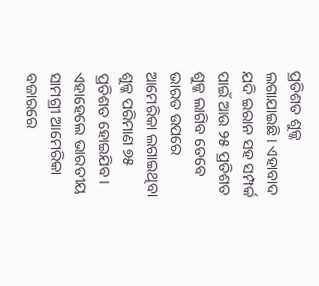ପ୍ରତିଶତ ଶୁଳ୍କ ଲଗାଯାଇଛି। ଏହାବାଦ ଯଦି ଇରାନ ସହ ସମ୍ପର୍କ ପାଇଁ ଆଉ ୨୫ ପ୍ରତିଶତ ଶୁଳ୍କ ଲାଗିବ ତେବେ ଭାରତ ଉପରେ ଆମେରିକା ଲଗାଇଥିବା ଶୁଳ୍କ ପରିମାଣ ୭୫ ପ୍ରତିଶତ ହୋଇଯିବ। ଏହାହେଲେ ଭାରତୀୟ ସାମଗ୍ରୀ ଆମେରିକା ବଜାରରେ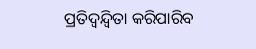ପ୍ରତିଦ୍ବନ୍ଦ୍ବିତା କରିପାରିବ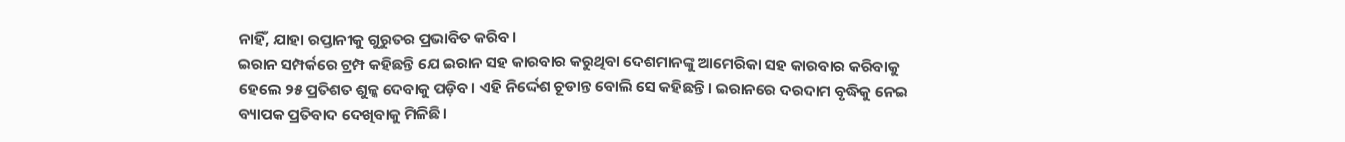ନାହିଁ, ଯାହା ରପ୍ତାନୀକୁ ଗୁରୁତର ପ୍ରଭାବିତ କରିବ।
ଇରାନ ସମ୍ପର୍କରେ ଟ୍ରମ୍ପ କହିଛନ୍ତି ଯେ ଇରାନ ସହ କାରବାର କରୁଥିବା ଦେଶମାନଙ୍କୁ ଆମେରିକା ସହ କାରବାର କରିବାକୁ ହେଲେ ୨୫ ପ୍ରତିଶତ ଶୁଳ୍କ ଦେବାକୁ ପଡ଼ିବ। ଏହି ନିର୍ଦ୍ଦେଶ ଚୂଡାନ୍ତ ବୋଲି ସେ କହିଛନ୍ତି। ଇରାନରେ ଦରଦାମ ବୃଦ୍ଧିକୁ ନେଇ ବ୍ୟାପକ ପ୍ରତିବାଦ ଦେଖିବାକୁ ମିଳିଛି।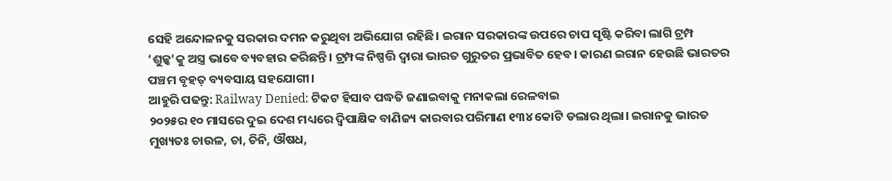ସେହି ଅନ୍ଦୋଳନକୁ ସରକାର ଦମନ କରୁଥିବା ଅଭିଯୋଗ ରହିଛି। ଇରାନ ସରକାରଙ୍କ ଉପରେ ଚାପ ସୃଷ୍ଟି କରିବା ଲାଗି ଟ୍ରମ୍ପ ‘ଶୁଳ୍କ’କୁ ଅସ୍ତ୍ର ଭାବେ ବ୍ୟବହାର କରିଛନ୍ତି। ଟ୍ରମ୍ପଙ୍କ ନିଷ୍ପତ୍ତି ଦ୍ବାରା ଭାରତ ଗୁରୁତର ପ୍ରଭାବିତ ହେବ। କାରଣ ଇରାନ ହେଉଛି ଭାରତର ପଞ୍ଚମ ବୃହତ୍ ବ୍ୟବସାୟ ସହଯୋଗୀ।
ଆହୁରି ପଢନ୍ତୁ: Railway Denied: ଟିକଟ ହିସାବ ପଦ୍ଧତି ଜଣାଇବାକୁ ମନାକଲା ରେଳବାଇ
୨୦୨୫ର ୧୦ ମାସରେ ଦୁଇ ଦେଶ ମଧ୍ୟରେ ଦ୍ବିପାକ୍ଷିକ ବାଣିଜ୍ୟ କାରବାର ପରିମାଣ ୧୩୪ କୋଟି ଡଲାର ଥିଲା। ଇରାନକୁ ଭାରତ ମୁଖ୍ୟତଃ ଚାଉଳ, ଚା, ଚିନି, ଔଷଧ,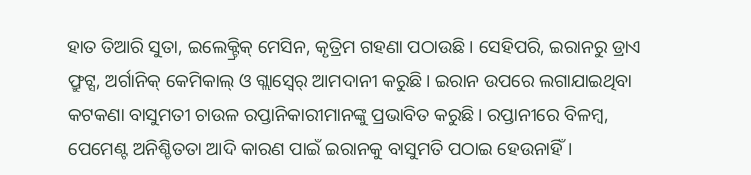ହାତ ତିଆରି ସୁତା, ଇଲେକ୍ଟ୍ରିକ୍ ମେସିନ, କୃତ୍ରିମ ଗହଣା ପଠାଉଛି। ସେହିପରି, ଇରାନରୁ ଡ୍ରାଏ ଫ୍ରୁଟ୍ସ, ଅର୍ଗାନିକ୍ କେମିକାଲ୍ ଓ ଗ୍ଲାସ୍ୱେର୍ ଆମଦାନୀ କରୁଛି। ଇରାନ ଉପରେ ଲଗାଯାଇଥିବା କଟକଣା ବାସୁମତୀ ଚାଉଳ ରପ୍ତାନିକାରୀମାନଙ୍କୁ ପ୍ରଭାବିତ କରୁଛି। ରପ୍ତାନୀରେ ବିଳମ୍ବ, ପେମେଣ୍ଟ ଅନିଶ୍ଚିତତା ଆଦି କାରଣ ପାଇଁ ଇରାନକୁ ବାସୁମତି ପଠାଇ ହେଉନାହିଁ।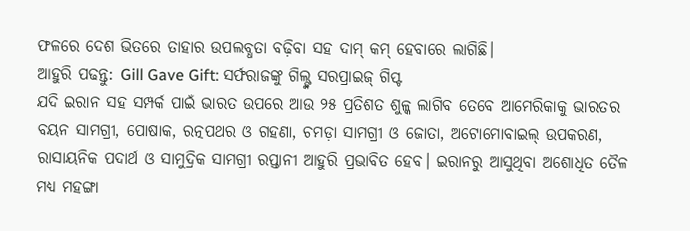ଫଳରେ ଦେଶ ଭିତରେ ତାହାର ଉପଲବ୍ଧତା ବଢ଼ିବା ସହ ଦାମ୍ କମ୍ ହେବାରେ ଲାଗିଛି।
ଆହୁରି ପଢନ୍ତୁ: Gill Gave Gift: ସର୍ଫରାଜଙ୍କୁ ଗିଲ୍ଙ୍କ ସରପ୍ରାଇଜ୍ ଗିପ୍ଟ
ଯଦି ଇରାନ ସହ ସମ୍ପର୍କ ପାଇଁ ଭାରତ ଉପରେ ଆଉ ୨୫ ପ୍ରତିଶତ ଶୁଳ୍କ ଲାଗିବ ତେବେ ଆମେରିକାକୁ ଭାରତର ବୟନ ସାମଗ୍ରୀ, ପୋଷାକ, ରତ୍ନପଥର ଓ ଗହଣା, ଚମଡ଼ା ସାମଗ୍ରୀ ଓ ଜୋତା, ଅଟୋମୋବାଇଲ୍ ଉପକରଣ, ରାସାୟନିକ ପଦାର୍ଥ ଓ ସାମୁଦ୍ରିକ ସାମଗ୍ରୀ ରପ୍ତାନୀ ଆହୁରି ପ୍ରଭାବିତ ହେବ। ଇରାନରୁ ଆସୁଥିବା ଅଶୋଧିତ ତୈଳ ମଧ୍ୟ ମହଙ୍ଗା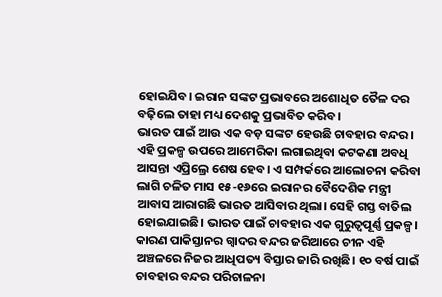ହୋଇଯିବ। ଇରାନ ସଙ୍କଟ ପ୍ରଭାବରେ ଅଶୋଧିତ ତୈଳ ଦର ବଢ଼ିଲେ ତାହା ମଧ୍ୟ ଦେଶକୁ ପ୍ରଭାବିତ କରିବ।
ଭାରତ ପାଇଁ ଆଉ ଏକ ବଡ଼ ସଙ୍କଟ ହେଉଛି ଚାବହାର ବନ୍ଦର।
ଏହି ପ୍ରକଳ୍ପ ଉପରେ ଆମେରିକା ଲଗାଇଥିବା କଟକଣା ଅବଧି ଆସନ୍ତା ଏପ୍ରିଲ୍ରେ ଶେଷ ହେବ। ଏ ସମ୍ପର୍କରେ ଆଲୋଚନା କରିବା ଲାଗି ଚଳିତ ମାସ ୧୫-୧୬ରେ ଇରାନର ବୈଦେଶିକ ମନ୍ତ୍ରୀ ଆବାସ ଆରାଗଛି ଭାରତ ଆସିବାର ଥିଲା। ସେହି ଗସ୍ତ ବାତିଲ ହୋଇଯାଇଛି। ଭାରତ ପାଇଁ ଚାବହାର ଏକ ଗୁରୁତ୍ବପୂର୍ଣ୍ଣ ପ୍ରକଳ୍ପ। କାରଣ ପାକିସ୍ତାନର ଗ୍ବାଦର ବନ୍ଦର ଜରିଆରେ ଚୀନ ଏହି ଅଞ୍ଚଳରେ ନିଜର ଆଧିପତ୍ୟ ବିସ୍ତାର ଜାରି ରଖିଛି। ୧୦ ବର୍ଷ ପାଇଁ ଚାବହାର ବନ୍ଦର ପରିଚାଳନା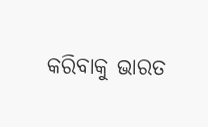କରିବାକୁ ଭାରତ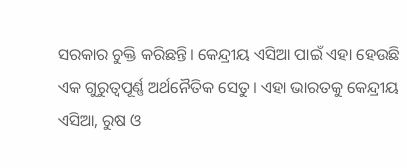ସରକାର ଚୁକ୍ତି କରିଛନ୍ତି। କେନ୍ଦ୍ରୀୟ ଏସିଆ ପାଇଁ ଏହା ହେଉଛି ଏକ ଗୁରୁତ୍ବପୂର୍ଣ୍ଣ ଅର୍ଥନୈତିକ ସେତୁ। ଏହା ଭାରତକୁ କେନ୍ଦ୍ରୀୟ ଏସିଆ, ରୁଷ ଓ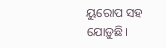ୟୁରୋପ ସହ ଯୋଡ଼ୁଛି।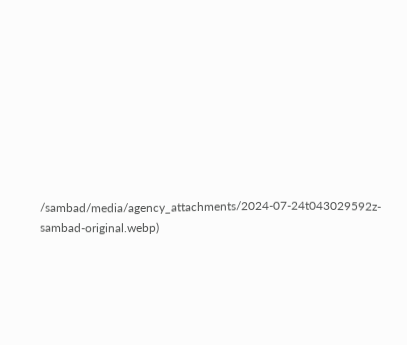/sambad/media/agency_attachments/2024-07-24t043029592z-sambad-original.webp)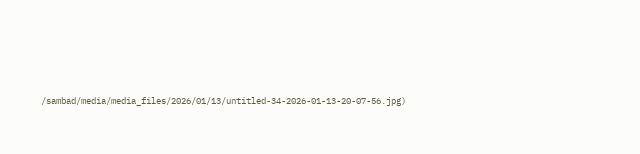/sambad/media/media_files/2026/01/13/untitled-34-2026-01-13-20-07-56.jpg)